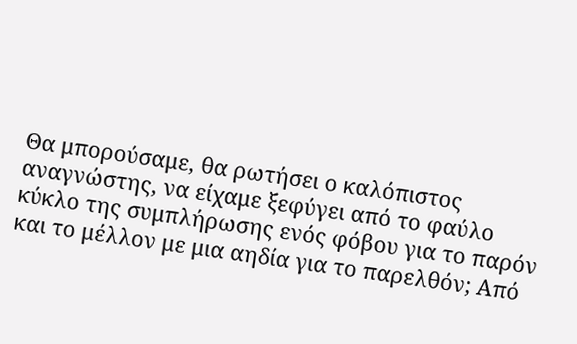Θα μπορούσαμε, θα ρωτήσει ο καλόπιστος αναγνώστης, να είχαμε ξεφύγει από το φαύλο κύκλο της συμπλήρωσης ενός φόβου για το παρόν και το μέλλον με μια αηδία για το παρελθόν; Από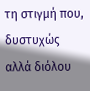τη στιγμή που, δυστυχώς αλλά διόλου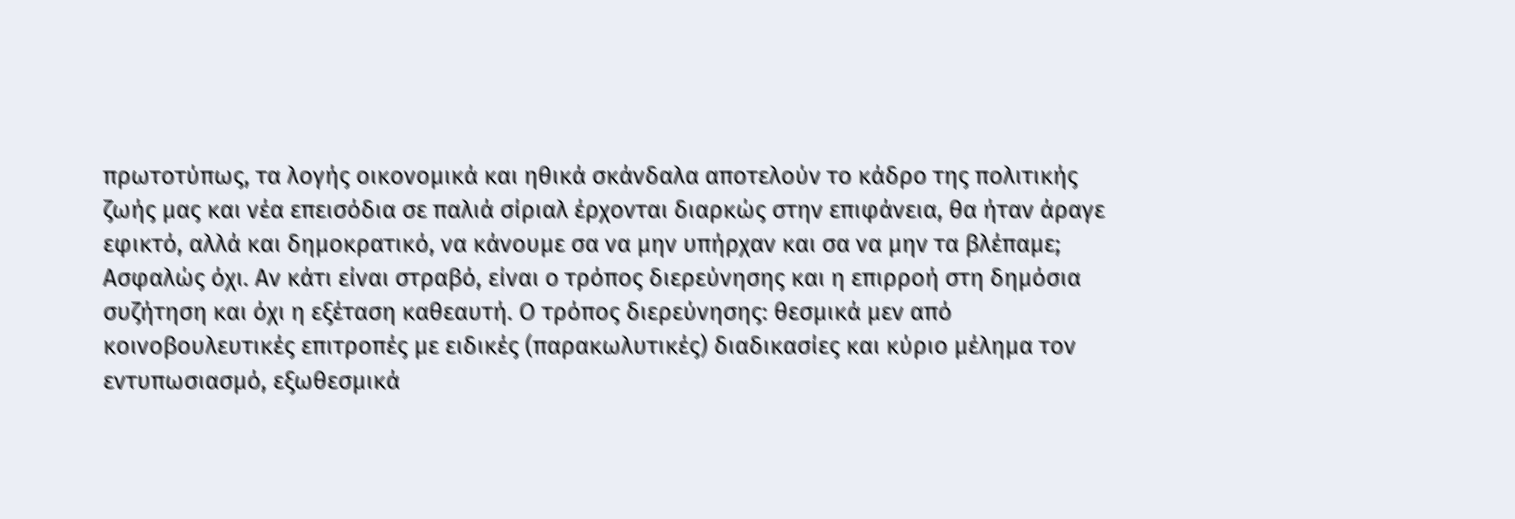πρωτοτύπως, τα λογής οικονομικά και ηθικά σκάνδαλα αποτελούν το κάδρο της πολιτικής ζωής μας και νέα επεισόδια σε παλιά σίριαλ έρχονται διαρκώς στην επιφάνεια, θα ήταν άραγε εφικτό, αλλά και δημοκρατικό, να κάνουμε σα να μην υπήρχαν και σα να μην τα βλέπαμε; Ασφαλώς όχι. Αν κάτι είναι στραβό, είναι ο τρόπος διερεύνησης και η επιρροή στη δημόσια συζήτηση και όχι η εξέταση καθεαυτή. Ο τρόπος διερεύνησης: θεσμικά μεν από κοινοβουλευτικές επιτροπές με ειδικές (παρακωλυτικές) διαδικασίες και κύριο μέλημα τον εντυπωσιασμό, εξωθεσμικά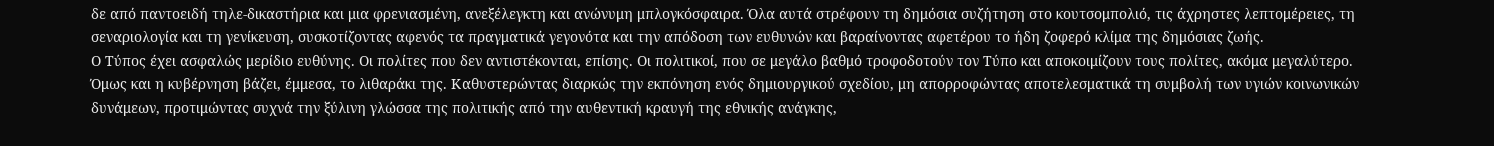δε από παντοειδή τηλε-δικαστήρια και μια φρενιασμένη, ανεξέλεγκτη και ανώνυμη μπλογκόσφαιρα. Όλα αυτά στρέφουν τη δημόσια συζήτηση στο κουτσομπολιό, τις άχρηστες λεπτομέρειες, τη σεναριολογία και τη γενίκευση, συσκοτίζοντας αφενός τα πραγματικά γεγονότα και την απόδοση των ευθυνών και βαραίνοντας αφετέρου το ήδη ζοφερό κλίμα της δημόσιας ζωής.
Ο Τύπος έχει ασφαλώς μερίδιο ευθύνης. Οι πολίτες που δεν αντιστέκονται, επίσης. Οι πολιτικοί, που σε μεγάλο βαθμό τροφοδοτούν τον Τύπο και αποκοιμίζουν τους πολίτες, ακόμα μεγαλύτερο. Όμως και η κυβέρνηση βάζει, έμμεσα, το λιθαράκι της. Καθυστερώντας διαρκώς την εκπόνηση ενός δημιουργικού σχεδίου, μη απορροφώντας αποτελεσματικά τη συμβολή των υγιών κοινωνικών δυνάμεων, προτιμώντας συχνά την ξύλινη γλώσσα της πολιτικής από την αυθεντική κραυγή της εθνικής ανάγκης,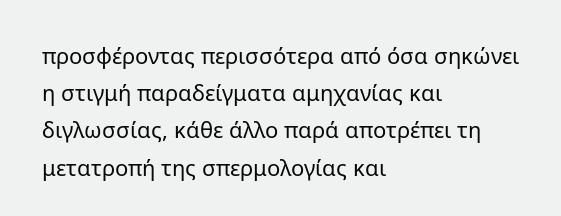προσφέροντας περισσότερα από όσα σηκώνει η στιγμή παραδείγματα αμηχανίας και διγλωσσίας, κάθε άλλο παρά αποτρέπει τη μετατροπή της σπερμολογίας και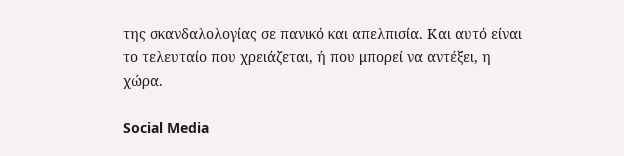της σκανδαλολογίας σε πανικό και απελπισία. Και αυτό είναι το τελευταίο που χρειάζεται, ή που μπορεί να αντέξει, η χώρα.

Social Media